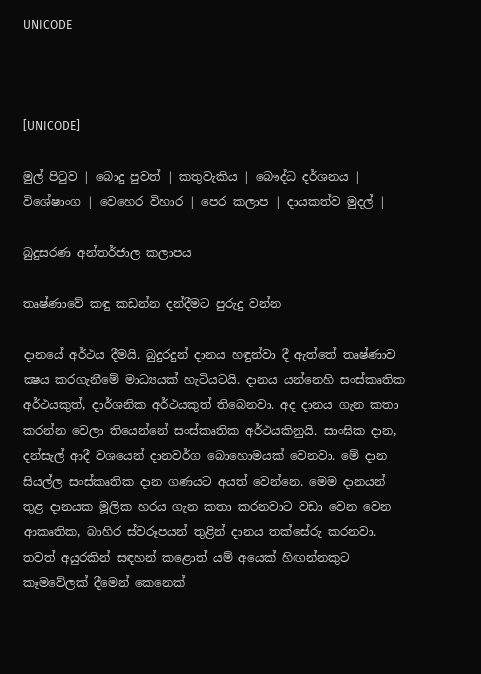UNICODE



[UNICODE]

මුල් පිටුව | බොදු පුවත් | කතුවැකිය | බෞද්ධ දර්ශනය | විශේෂාංග | වෙහෙර විහාර | පෙර කලාප | දායකත්ව මුදල් |

බුදුසරණ අන්තර්ජාල කලාපය

තෘෂ්ණාවේ කඳු කඩන්න දන්දීමට පුරුදු වන්න

දානයේ අර්ථය දීමයි. බුදුරදුන් දානය හඳුන්වා දී ඇත්තේ තෘෂ්ණාව ක්‍ෂය කරගැනීමේ මාධ්‍යයක් හැටියටයි. දානය යන්නෙහි සංස්කෘතික අර්ථයකුත්, දාර්ශනික අර්ථයකුත් තිබෙනවා. අද දානය ගැන කතා කරන්න වෙලා තියෙන්නේ සංස්කෘතික අර්ථයකිනුයි. සාංඝික දාන, දන්සැල් ආදී වශයෙන් දානවර්ග බොහොමයක් වෙනවා. මේ දාන සියල්ල සංස්කෘතික දාන ගණයට අයත් වෙන්නෙ. මෙම දානයන් තුළ දානයක මූලික හරය ගැන කතා කරනවාට වඩා වෙන වෙන ආකෘතික, බාහිර ස්වරූපයන් තුළින් දානය තක්සේරු කරනවා. තවත් අයුරකින් සඳහන් කළොත් යම් අයෙක් හිඟන්නකුට කෑමවේලක් දීමෙන් කෙනෙක්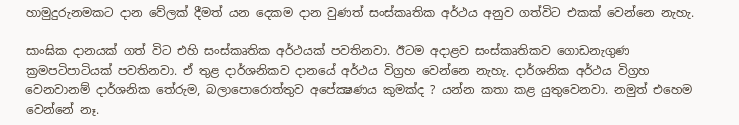හාමුදුරුනමකට දාන වේලක් දීමත් යන දෙකම දාන වුණත් සංස්කෘතික අර්ථය අනුව ගත්විට එකක් වෙන්නෙ නැහැ.

සාංඝික දානයක් ගත් විට එහි සංස්කෘතික අර්ථයක් පවතිනවා. ඊටම අදාළව සංස්කෘතිකව ගොඩනැගුණ ක්‍රමපටිපාටියක් පවතිනවා. ඒ තුළ දාර්ශනිකව දානයේ අර්ථය විග්‍රහ වෙන්නෙ නැහැ. දාර්ශනික අර්ථය විග්‍රහ වෙනවානම් දාර්ශනික තේරුම, බලාපොරොත්තුව අපේක්‍ෂණය කුමක්ද ? යන්න කතා කළ යුතුවෙනවා. නමුත් එහෙම වෙන්නේ නෑ.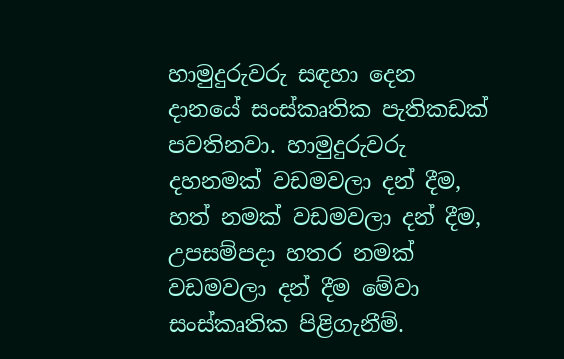හාමුදුරුවරු සඳහා දෙන දානයේ සංස්කෘතික පැතිකඩක් පවතිනවා. හාමුදුරුවරු දහනමක් වඩමවලා දන් දීම, හත් නමක් වඩමවලා දන් දීම, උපසම්පදා හතර නමක් වඩමවලා දන් දීම මේවා සංස්කෘතික පිළිගැනීම්.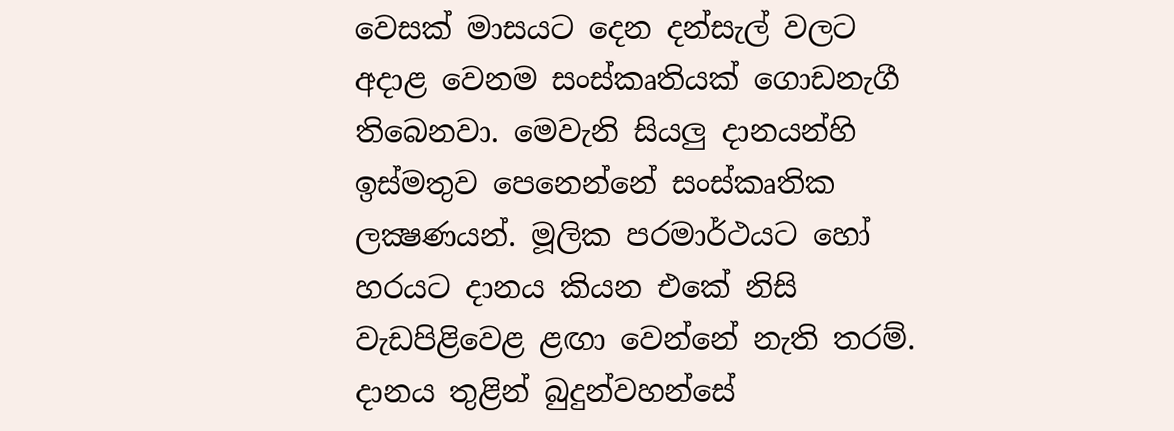වෙසක් මාසයට දෙන දන්සැල් වලට අදාළ වෙනම සංස්කෘතියක් ගොඩනැගී තිබෙනවා. මෙවැනි සියලු දානයන්හි ඉස්මතුව පෙනෙන්නේ සංස්කෘතික ලක්‍ෂණයන්. මූලික පරමාර්ථයට හෝ හරයට දානය කියන එකේ නිසි වැඩපිළිවෙළ ළඟා වෙන්නේ නැති තරම්. දානය තුළින් බුදුන්වහන්සේ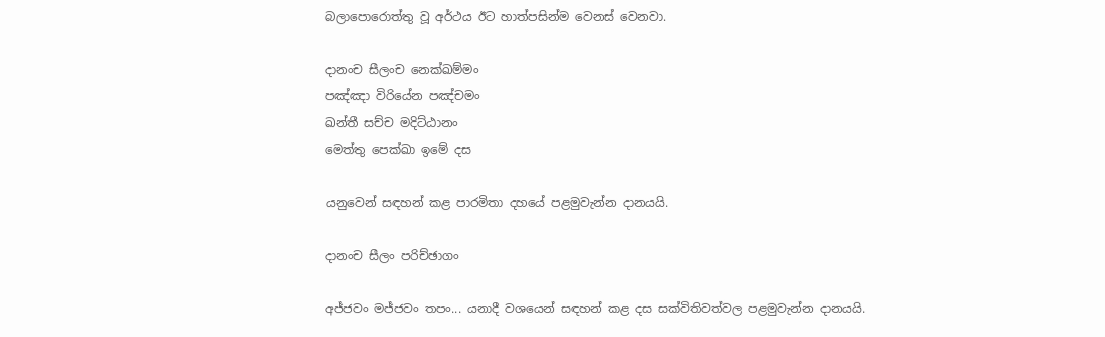බලාපොරොත්තු වූ අර්ථය ඊට හාත්පසින්ම වෙනස් වෙනවා.

දානංච සීලංච නෙක්ඛම්මං
පඤ්ඤා විරියේන පඤ්චමං
ඛන්තී සච්ච මදිට්ඨානං
මෙත්තු පෙක්ඛා ඉමේ දස

යනුවෙන් සඳහන් කළ පාරමිතා දහයේ පළමුවැන්න දානයයි.

දානංච සීලං පරිච්ඡාගං

අජ්ජවං මජ්ජවං තපං... යනාදී වශයෙන් සඳහන් කළ දස සක්විතිවත්වල පළමුවැන්න දානයයි.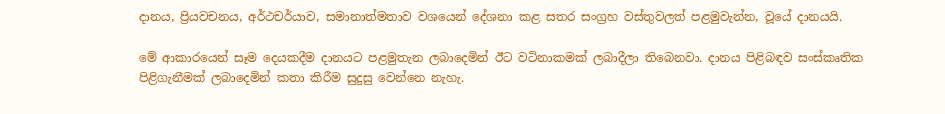දානය, ප්‍රියවචනය, අර්ථචර්යාව, සමානාත්මතාව වශයෙන් දේශනා කළ සතර සංග්‍රහ වස්තුවලත් පළමුවැන්න, වූයේ දානයයි.

මේ ආකාරයෙන් සෑම දෙයකදීම දානයට පළමුතැන ලබාදෙමින් ඊට වටිනාකමක් ලබාදීලා තිබෙනවා. දානය පිළිබඳව සංස්කෘතික පිළිගැනීමක් ලබාදෙමින් කතා කිරීම සුදුසු වෙන්නෙ නැහැ.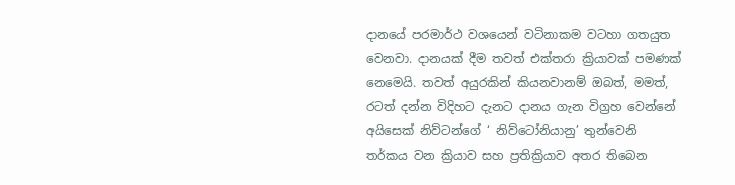දානයේ පරමාර්ථ වශයෙන් වටිනාකම වටහා ගතයුත වෙනවා. දානයක් දීම තවත් එක්තරා ක්‍රියාවක් පමණක් නෙමෙයි. තවත් අයුරකින් කියනවානම් ඔබත්, මමත්, රටත් දන්න විදිහට දැනට දානය ගැන විග්‍රහ වෙන්නේ අයිසෙක් නිව්ටන්ගේ ‘ නිව්ටෝනියානු’ තුන්වෙනි තර්කය වන ක්‍රියාව සහ ප්‍රතික්‍රියාව අතර තිබෙන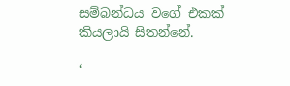සම්බන්ධය වගේ එකක් කියලායි සිතන්නේ.

‘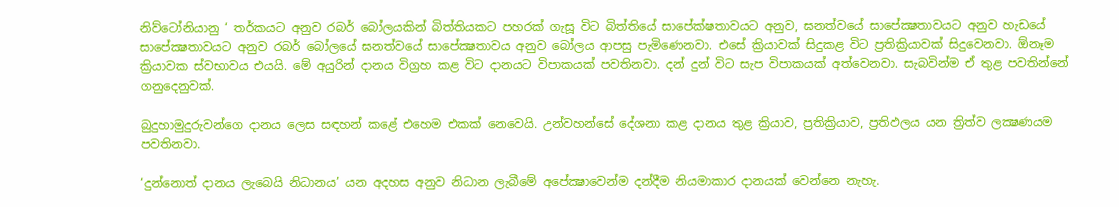නිව්ටෝනියානු ‘ තර්කයට අනුව රබර් බෝලයකින් බිත්තියකට පහරක් ගැසූ විට බිත්තියේ සාපේක්ෂතාවයට අනුව, ඝනත්වයේ සාපේක්‍ෂතාවයට අනුව හැඩයේ සාපේක්‍ෂතාවයට අනුව රබර් බෝලයේ ඝනත්වයේ සාපේක්‍ෂතාවය අනුව බෝලය ආපසු පැමිණෙනවා. එසේ ක්‍රියාවක් සිදුකළ විට ප්‍රතික්‍රියාවක් සිදුවෙනවා. ඕනෑම ක්‍රියාවක ස්වභාවය එයයි. මේ අයුරින් දානය විග්‍රහ කළ විට දානයට විපාකයක් පවතිනවා. දන් දුන් විට සැප විපාකයක් අත්වෙනවා. සැබවින්ම ඒ තුළ පවතින්නේ ගනුදෙනුවක්.

බුදුහාමුදුරුවන්ගෙ දානය ලෙස සඳහන් කළේ එහෙම එකක් නෙවෙයි. උන්වහන්සේ දේශනා කළ දානය තුළ ක්‍රියාව, ප්‍රතික්‍රියාව, ප්‍රතිඵලය යන ත්‍රිත්ව ලක්‍ෂණයම පවතිනවා.

‘දුන්නොත් දානය ලැබෙයි නිධානය’ යන අදහස අනුව නිධාන ලැබීමේ අපේක්‍ෂාවෙන්ම දන්දීම නියමාකාර දානයක් වෙන්නෙ නැහැ.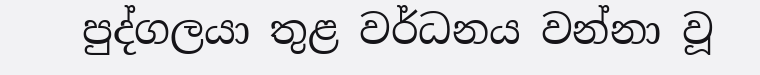පුද්ගලයා තුළ වර්ධනය වන්නා වූ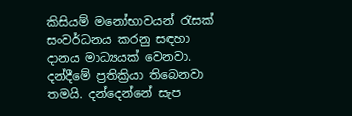කිසියම් මනෝභාවයන් රැසක් සංවර්ධනය කරනු සඳහා දානය මාධ්‍යයක් වෙනවා. දන්දීමේ ප්‍රතික්‍රියා තිබෙනවා තමයි. දන්දෙන්නේ සැප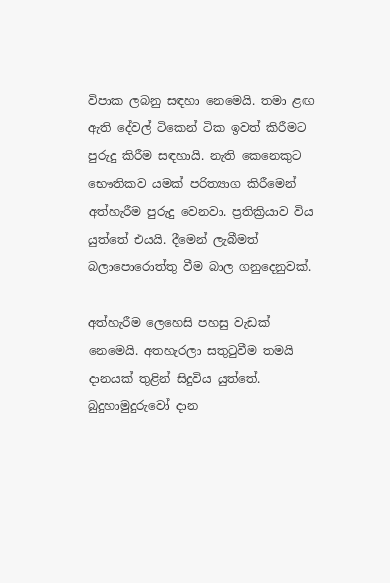විපාක ලබනු සඳහා නෙමෙයි. තමා ළඟ ඇති දේවල් ටිකෙන් ටික ඉවත් කිරීමට පුරුදු කිරීම සඳහායි. නැති කෙනෙකුට භෞතිකව යමක් පරිත්‍යාග කිරීමෙන් අත්හැරීම පුරුදු වෙනවා. ප්‍රතික්‍රියාව විය යුත්තේ එයයි. දීමෙන් ලැබීමත් බලාපොරොත්තු වීම බාල ගනුදෙනුවක්.

අත්හැරීම ලෙහෙසි පහසු වැඩක් නෙමෙයි. අතහැරලා සතුටුවීම තමයි දානයක් තුළින් සිදුවිය යුත්තේ. බුදුහාමුදුරුවෝ දාන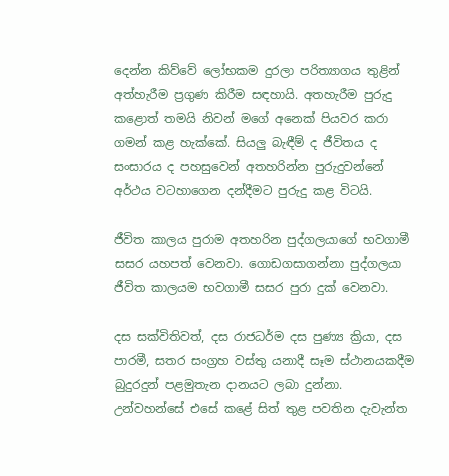දෙන්න කිව්වේ ලෝභකම දුරලා පරිත්‍යාගය තුළින් අත්හැරීම ප්‍රගුණ කිරීම සඳහායි. අතහැරීම පුරුදු කළොත් තමයි නිවන් මගේ අනෙක් පියවර කරා ගමන් කළ හැක්කේ. සියලු බැඳීම් ද ජීවිතය ද සංසාරය ද පහසුවෙන් අතහරින්න පුරුදුවන්නේ අර්ථය වටහාගෙන දන්දීමට පුරුදු කළ විටයි.

ජීවිත කාලය පුරාම අතහරින පුද්ගලයාගේ භවගාමී සසර යහපත් වෙනවා. ගොඩගසාගන්නා පුද්ගලයා ජීවිත කාලයම භවගාමී සසර පුරා දුක් වෙනවා.

දස සක්විතිවත්, දස රාජධර්ම දස පුණ්‍ය ක්‍රියා, දස පාරමී, සතර සංග්‍රහ වස්තු යනාදී සෑම ස්ථානයකදීම බුදුරදුන් පළමුතැන දානයට ලබා දුන්නා. උන්වහන්සේ එසේ කළේ සිත් තුළ පවතින දැවැන්ත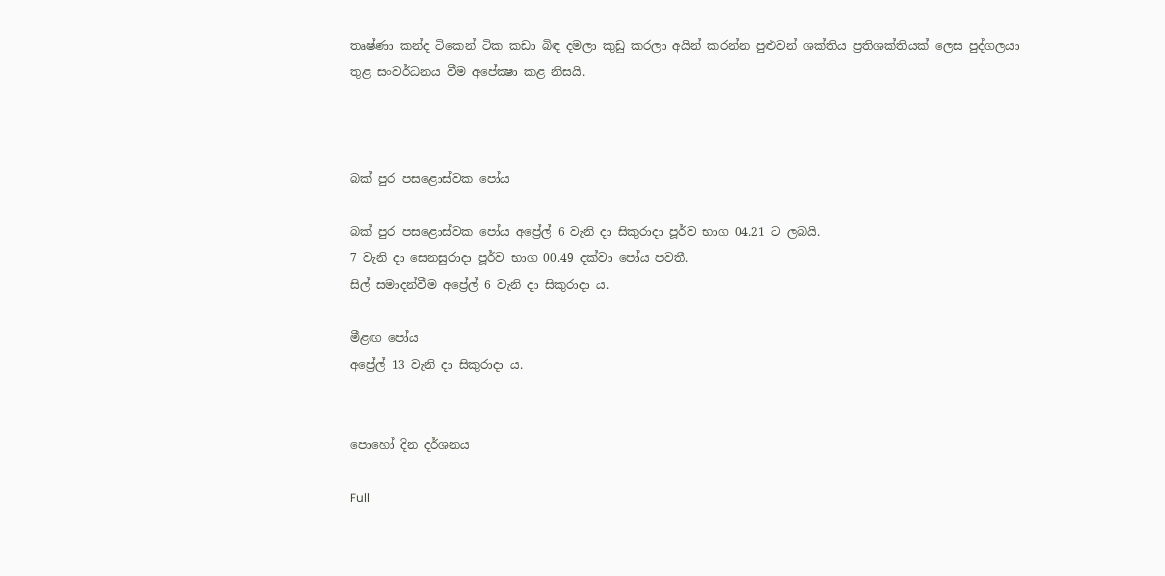තෘෂ්ණා කන්ද ටිකෙන් ටික කඩා බිඳ දමලා කුඩු කරලා අයින් කරන්න පුළුවන් ශක්තිය ප්‍රතිශක්තියක් ලෙස පුද්ගලයා තුළ සංවර්ධනය වීම අපේක්‍ෂා කළ නිසයි.



බක් පුර පසළොස්වක පෝය

බක් පුර පසළොස්වක පෝය අප්‍රේල් 6 වැනි දා සිකුරාදා පූර්ව භාග 04.21 ට ලබයි.
7 වැනි දා සෙනසුරාදා පූර්ව භාග 00.49 දක්වා පෝය පවතී.
සිල් සමාදන්වීම අප්‍රේල් 6 වැනි දා සිකුරාදා ය.

මීළඟ පෝය
අප්‍රේල් 13 වැනි දා සිකුරාදා ය.


පොහෝ දින දර්ශනය

Full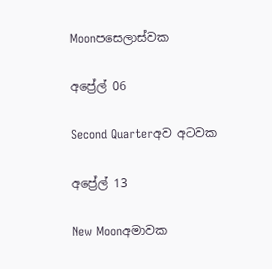Moonපසෙලාස්වක

අප්‍රේල් 06

Second Quarterඅව අටවක

අප්‍රේල් 13

New Moonඅමාවක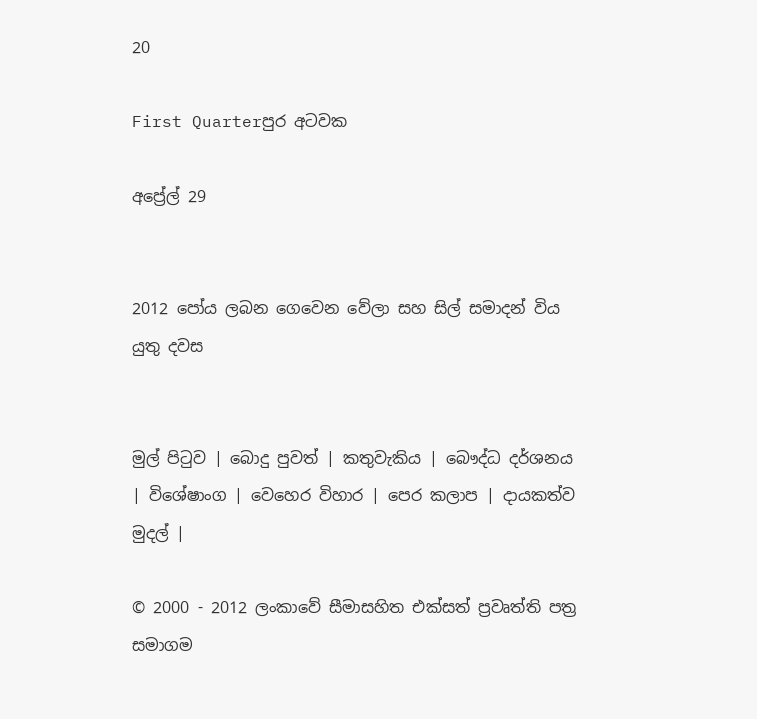20

First Quarterපුර අටවක

අප්‍රේල් 29


2012 පෝය ලබන ගෙවෙන වේලා සහ සිල් සමාදන් විය යුතු දවස


මුල් පිටුව | බොදු පුවත් | කතුවැකිය | බෞද්ධ දර්ශනය | විශේෂාංග | වෙහෙර විහාර | පෙර කලාප | දායකත්ව මුදල් |

© 2000 - 2012 ලංකාවේ සීමාසහිත එක්සත් ප්‍රවෘත්ති පත්‍ර සමාගම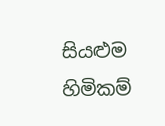සියළුම හිමිකම්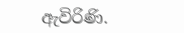ඇවිරිණි.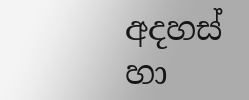අදහස් හා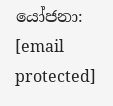යෝජනා: [email protected]